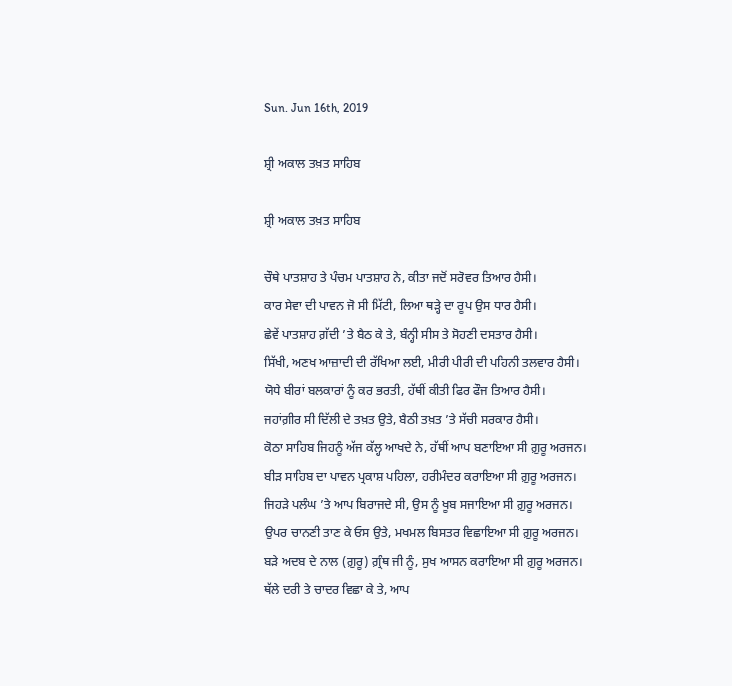Sun. Jun 16th, 2019

ਸ਼੍ਰੀ ਅਕਾਲ ਤਖ਼ਤ ਸਾਹਿਬ

ਸ਼੍ਰੀ ਅਕਾਲ ਤਖ਼ਤ ਸਾਹਿਬ

ਚੌਥੇ ਪਾਤਸ਼ਾਹ ਤੇ ਪੰਚਮ ਪਾਤਸ਼ਾਹ ਨੇ, ਕੀਤਾ ਜਦੋਂ ਸਰੋਵਰ ਤਿਆਰ ਹੈਸੀ।
ਕਾਰ ਸੇਵਾ ਦੀ ਪਾਵਨ ਜੋ ਸੀ ਮਿੱਟੀ, ਲਿਆ ਥੜ੍ਹੇ ਦਾ ਰੂਪ ਉਸ ਧਾਰ ਹੈਸੀ।
ਛੇਵੇਂ ਪਾਤਸ਼ਾਹ ਗ਼ੱਦੀ ’ਤੇ ਬੈਠ ਕੇ ਤੇ, ਬੰਨ੍ਹੀ ਸੀਸ ਤੇ ਸੋਹਣੀ ਦਸਤਾਰ ਹੈਸੀ।
ਸਿੱਖੀ, ਅਣਖ ਆਜ਼ਾਦੀ ਦੀ ਰੱਖਿਆ ਲਈ, ਮੀਰੀ ਪੀਰੀ ਦੀ ਪਹਿਨੀ ਤਲਵਾਰ ਹੈਸੀ।
ਯੋਧੇ ਬੀਰਾਂ ਬਲਕਾਰਾਂ ਨੂੰ ਕਰ ਭਰਤੀ, ਹੱਥੀਂ ਕੀਤੀ ਫਿਰ ਫੌਜ ਤਿਆਰ ਹੈਸੀ।
ਜਹਾਂਗ਼ੀਰ ਸੀ ਦਿੱਲੀ ਦੇ ਤਖ਼ਤ ਉਤੇ, ਬੈਠੀ ਤਖ਼ਤ ’ਤੇ ਸੱਚੀ ਸਰਕਾਰ ਹੈਸੀ।
ਕੋਠਾ ਸਾਹਿਬ ਜਿਹਨੂੰ ਅੱਜ ਕੱਲ੍ਹ ਆਖਦੇ ਨੇ, ਹੱਥੀਂ ਆਪ ਬਣਾਇਆ ਸੀ ਗ਼ੁਰੂ ਅਰਜਨ।
ਬੀੜ ਸਾਹਿਬ ਦਾ ਪਾਵਨ ਪ੍ਰਕਾਸ਼ ਪਹਿਲਾ, ਹਰੀਮੰਦਰ ਕਰਾਇਆ ਸੀ ਗ਼ੁਰੂ ਅਰਜਨ।
ਜਿਹੜੇ ਪਲੰਘ ’ਤੇ ਆਪ ਬਿਰਾਜਦੇ ਸੀ, ਉਸ ਨੂੰ ਖੂਬ ਸਜਾਇਆ ਸੀ ਗ਼ੁਰੂ ਅਰਜਨ।
ਉਪਰ ਚਾਨਣੀ ਤਾਣ ਕੇ ਓਸ ਉਤੇ, ਮਖਮਲ ਬਿਸਤਰ ਵਿਛਾਇਆ ਸੀ ਗ਼ੁਰੂ ਅਰਜਨ।
ਬੜੇ ਅਦਬ ਦੇ ਨਾਲ (ਗ਼ੁਰੂ) ਗ਼੍ਰੰਥ ਜੀ ਨੂੰ, ਸੁਖ ਆਸਨ ਕਰਾਇਆ ਸੀ ਗ਼ੁਰੂ ਅਰਜਨ।
ਥੱਲੇ ਦਰੀ ਤੇ ਚਾਦਰ ਵਿਛਾ ਕੇ ਤੇ, ਆਪ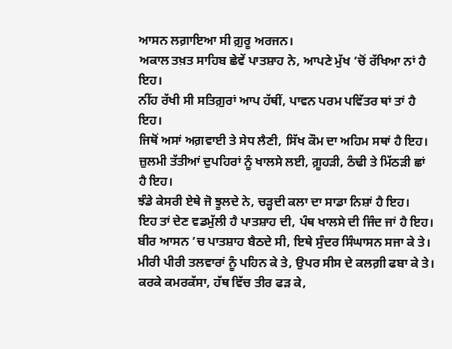ਆਸਨ ਲਗ਼ਾਇਆ ਸੀ ਗ਼ੁਰੂ ਅਰਜਨ।
ਅਕਾਲ ਤਖ਼ਤ ਸਾਹਿਬ ਛੇਵੇਂ ਪਾਤਸ਼ਾਹ ਨੇ, ਆਪਣੇ ਮੁੱਖ ’ਚੋਂ ਰੱਖਿਆ ਨਾਂ ਹੈ ਇਹ।
ਨੀਂਹ ਰੱਖੀ ਸੀ ਸਤਿਗ਼ੁਰਾਂ ਆਪ ਹੱਥੀਂ, ਪਾਵਨ ਪਰਮ ਪਵਿੱਤਰ ਥਾਂ ਤਾਂ ਹੈ ਇਹ।
ਜਿਥੋਂ ਅਸਾਂ ਅਗ਼ਵਾਈ ਤੇ ਸੇਧ ਲੈਣੀ, ਸਿੱਖ ਕੌਮ ਦਾ ਅਹਿਮ ਸਥਾਂ ਹੈ ਇਹ।
ਜ਼ੁਲਮੀ ਤੱਤੀਆਂ ਦੁਪਹਿਰਾਂ ਨੂੰ ਖਾਲਸੇ ਲਈ, ਗ਼ੂਹੜੀ, ਠੰਢੀ ਤੇ ਮਿੱਠੜੀ ਛਾਂ ਹੈ ਇਹ।
ਝੰਡੇ ਕੇਸਰੀ ਏਥੇ ਜੋ ਝੂਲਦੇ ਨੇ, ਚੜ੍ਹਦੀ ਕਲਾ ਦਾ ਸਾਡਾ ਨਿਸ਼ਾਂ ਹੈ ਇਹ।
ਇਹ ਤਾਂ ਦੇਣ ਵਡਮੁੱਲੀ ਹੈ ਪਾਤਸ਼ਾਹ ਦੀ, ਪੰਥ ਖਾਲਸੇ ਦੀ ਜਿੰਦ ਜਾਂ ਹੈ ਇਹ।
ਬੀਰ ਆਸਨ ’ਚ ਪਾਤਸ਼ਾਹ ਬੈਠਦੇ ਸੀ, ਇਥੇ ਸੁੰਦਰ ਸਿੰਘਾਸਨ ਸਜਾ ਕੇ ਤੇ।
ਮੀਰੀ ਪੀਰੀ ਤਲਵਾਰਾਂ ਨੂੰ ਪਹਿਨ ਕੇ ਤੇ, ਉਪਰ ਸੀਸ ਦੇ ਕਲਗ਼ੀ ਫਬਾ ਕੇ ਤੇ।
ਕਰਕੇ ਕਮਰਕੱਸਾ, ਹੱਥ ਵਿੱਚ ਤੀਰ ਫੜ ਕੇ,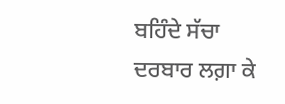ਬਹਿੰਦੇ ਸੱਚਾ ਦਰਬਾਰ ਲਗ਼ਾ ਕੇ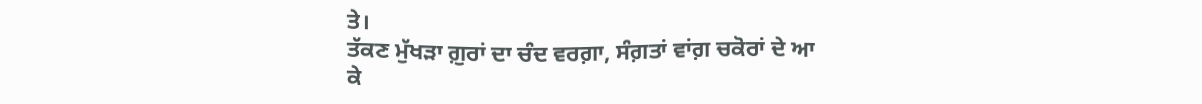ਤੇ।
ਤੱਕਣ ਮੁੱਖੜਾ ਗ਼ੁਰਾਂ ਦਾ ਚੰਦ ਵਰਗ਼ਾ, ਸੰਗ਼ਤਾਂ ਵਾਂਗ਼ ਚਕੋਰਾਂ ਦੇ ਆ ਕੇ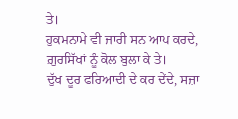ਤੇ।
ਹੁਕਮਨਾਮੇ ਵੀ ਜਾਰੀ ਸਨ ਆਪ ਕਰਦੇ, ਗ਼ੁਰਸਿੱਖਾਂ ਨੂੰ ਕੋਲ ਬੁਲਾ ਕੇ ਤੇ।
ਦੁੱਖ ਦੂਰ ਫਰਿਆਦੀ ਦੇ ਕਰ ਦੇਂਦੇ, ਸਜ਼ਾ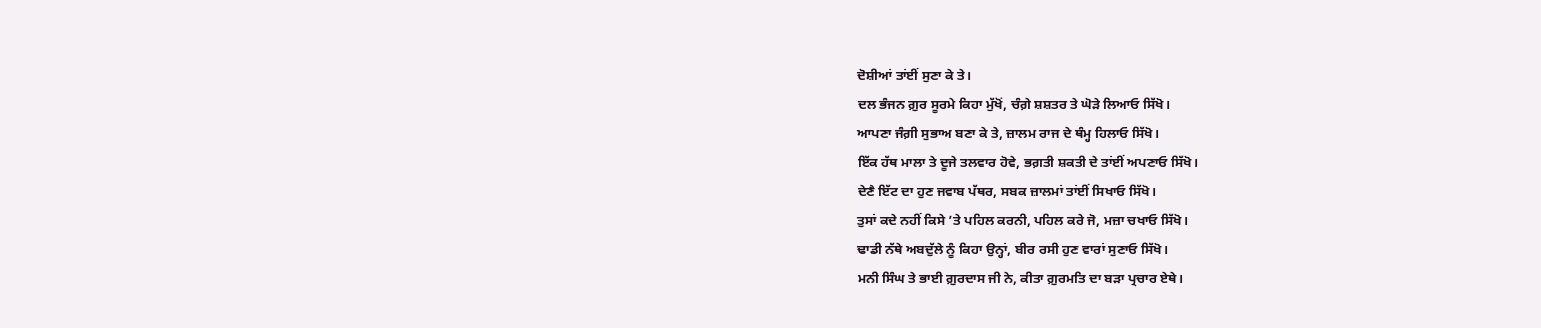ਦੋਸ਼ੀਆਂ ਤਾਂਈਂ ਸੁਣਾ ਕੇ ਤੇ।
ਦਲ ਭੰਜਨ ਗ਼ੁਰ ਸੂਰਮੇ ਕਿਹਾ ਮੁੱਖੋਂ, ਚੰਗ਼ੇ ਸ਼ਸ਼ਤਰ ਤੇ ਘੋੜੇ ਲਿਆਓ ਸਿੱਖੋ।
ਆਪਣਾ ਜੰਗ਼ੀ ਸੁਭਾਅ ਬਣਾ ਕੇ ਤੇ, ਜ਼ਾਲਮ ਰਾਜ ਦੇ ਥੰਮ੍ਹ ਹਿਲਾਓ ਸਿੱਖੋ।
ਇੱਕ ਹੱਥ ਮਾਲਾ ਤੇ ਦੂਜੇ ਤਲਵਾਰ ਹੋਵੇ, ਭਗ਼ਤੀ ਸ਼ਕਤੀ ਦੇ ਤਾਂਈਂ ਅਪਣਾਓ ਸਿੱਖੋ।
ਦੇਣੈ ਇੱਟ ਦਾ ਹੁਣ ਜਵਾਬ ਪੱਥਰ, ਸਬਕ ਜ਼ਾਲਮਾਂ ਤਾਂਈਂ ਸਿਖਾਓ ਸਿੱਖੋ।
ਤੁਸਾਂ ਕਦੇ ਨਹੀਂ ਕਿਸੇ ’ਤੇ ਪਹਿਲ ਕਰਨੀ, ਪਹਿਲ ਕਰੇ ਜੋ, ਮਜ਼ਾ ਚਖਾਓ ਸਿੱਖੋ।
ਢਾਡੀ ਨੱਥੇ ਅਬਦੁੱਲੇ ਨੂੰ ਕਿਹਾ ਉਨ੍ਹਾਂ, ਬੀਰ ਰਸੀ ਹੁਣ ਵਾਰਾਂ ਸੁਣਾਓ ਸਿੱਖੋ।
ਮਨੀ ਸਿੰਘ ਤੇ ਭਾਈ ਗ਼ੁਰਦਾਸ ਜੀ ਨੇ, ਕੀਤਾ ਗ਼ੁਰਮਤਿ ਦਾ ਬੜਾ ਪ੍ਰਚਾਰ ਏਥੇ।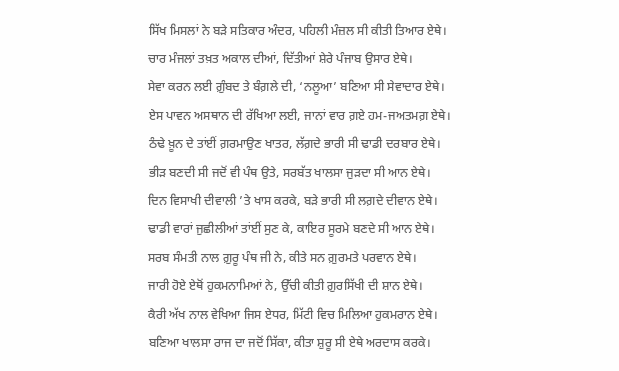ਸਿੱਖ ਮਿਸਲਾਂ ਨੇ ਬੜੇ ਸਤਿਕਾਰ ਅੰਦਰ, ਪਹਿਲੀ ਮੰਜ਼ਲ ਸੀ ਕੀਤੀ ਤਿਆਰ ਏਥੇ।
ਚਾਰ ਮੰਜਲਾਂ ਤਖ਼ਤ ਅਕਾਲ ਦੀਆਂ, ਦਿੱਤੀਆਂ ਸ਼ੇਰੇ ਪੰਜਾਬ ਉਸਾਰ ਏਥੇ।
ਸੇਵਾ ਕਰਨ ਲਈ ਗ਼ੁੰਬਦ ਤੇ ਬੰਗ਼ਲੇ ਦੀ, ‘ਨਲੂਆ’ ਬਣਿਆ ਸੀ ਸੇਵਾਦਾਰ ਏਥੇ।
ਏਸ ਪਾਵਨ ਅਸਥਾਨ ਦੀ ਰੱਖਿਆ ਲਈ, ਜਾਨਾਂ ਵਾਰ ਗ਼ਏ ਹਮ-ਜਅਤਮਗ਼ ਏਥੇ।
ਠੰਢੇ ਖ਼ੂਨ ਦੇ ਤਾਂਈਂ ਗ਼ਰਮਾਉਣ ਖਾਤਰ, ਲੱਗ਼ਦੇ ਭਾਰੀ ਸੀ ਢਾਡੀ ਦਰਬਾਰ ਏਥੇ।
ਭੀੜ ਬਣਦੀ ਸੀ ਜਦੋਂ ਵੀ ਪੰਥ ਉਤੇ, ਸਰਬੱਤ ਖਾਲਸਾ ਜੁੜਦਾ ਸੀ ਆਨ ਏਥੇ।
ਦਿਨ ਵਿਸਾਖੀ ਦੀਵਾਲੀ ’ਤੇ ਖਾਸ ਕਰਕੇ, ਬੜੇ ਭਾਰੀ ਸੀ ਲਗ਼ਦੇ ਦੀਵਾਨ ਏਥੇ।
ਢਾਡੀ ਵਾਰਾਂ ਜੁਛੀਲੀਆਂ ਤਾਂਈਂ ਸੁਣ ਕੇ, ਕਾਇਰ ਸੂਰਮੇ ਬਣਦੇ ਸੀ ਆਨ ਏਥੇ।
ਸਰਬ ਸੰਮਤੀ ਨਾਲ ਗ਼ੁਰੂ ਪੰਥ ਜੀ ਨੇ, ਕੀਤੇ ਸਨ ਗ਼ੁਰਮਤੇ ਪਰਵਾਨ ਏਥੇ।
ਜਾਰੀ ਹੋਏ ਏਥੋਂ ਹੁਕਮਨਾਮਿਆਂ ਨੇ, ਉੱਚੀ ਕੀਤੀ ਗ਼ੁਰਸਿੱਖੀ ਦੀ ਸ਼ਾਨ ਏਥੇ।
ਕੈਰੀ ਅੱਖ ਨਾਲ ਵੇਖਿਆ ਜਿਸ ਏਧਰ, ਮਿੱਟੀ ਵਿਚ ਮਿਲਿਆ ਹੁਕਮਰਾਨ ਏਥੇ।
ਬਣਿਆ ਖਾਲਸਾ ਰਾਜ ਦਾ ਜਦੋਂ ਸਿੱਕਾ, ਕੀਤਾ ਸ਼ੁਰੂ ਸੀ ਏਥੇ ਅਰਦਾਸ ਕਰਕੇ।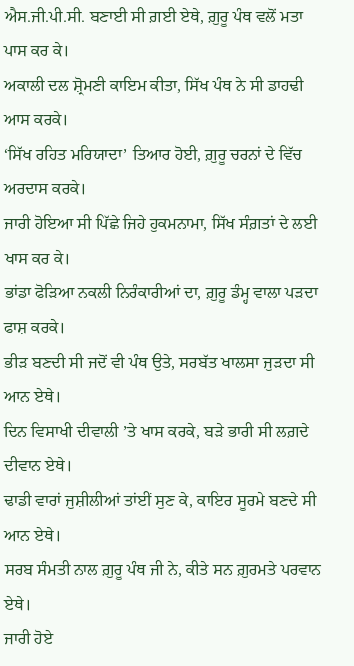ਐਸ.ਜੀ.ਪੀ.ਸੀ. ਬਣਾਈ ਸੀ ਗ਼ਈ ਏਥੇ, ਗ਼ੁਰੂ ਪੰਥ ਵਲੋਂ ਮਤਾ ਪਾਸ ਕਰ ਕੇ।
ਅਕਾਲੀ ਦਲ ਸ਼੍ਰੋਮਣੀ ਕਾਇਮ ਕੀਤਾ, ਸਿੱਖ ਪੰਥ ਨੇ ਸੀ ਡਾਹਢੀ ਆਸ ਕਰਕੇ।
‘ਸਿੱਖ ਰਹਿਤ ਮਰਿਯਾਦਾ’ ਤਿਆਰ ਹੋਈ, ਗ਼ੁਰੂ ਚਰਨਾਂ ਦੇ ਵਿੱਚ ਅਰਦਾਸ ਕਰਕੇ।
ਜਾਰੀ ਹੋਇਆ ਸੀ ਪਿੱਛੇ ਜਿਹੇ ਹੁਕਮਨਾਮਾ, ਸਿੱਖ ਸੰਗ਼ਤਾਂ ਦੇ ਲਈ ਖਾਸ ਕਰ ਕੇ।
ਭਾਂਡਾ ਫੋੜਿਆ ਨਕਲੀ ਨਿਰੰਕਾਰੀਆਂ ਦਾ, ਗ਼ੁਰੂ ਡੰਮ੍ਹ ਵਾਲਾ ਪੜਦਾ ਫਾਸ਼ ਕਰਕੇ।
ਭੀੜ ਬਣਦੀ ਸੀ ਜਦੋਂ ਵੀ ਪੰਥ ਉਤੇ, ਸਰਬੱਤ ਖਾਲਸਾ ਜੁੜਦਾ ਸੀ ਆਨ ਏਥੇ।
ਦਿਨ ਵਿਸਾਖੀ ਦੀਵਾਲੀ ’ਤੇ ਖਾਸ ਕਰਕੇ, ਬੜੇ ਭਾਰੀ ਸੀ ਲਗ਼ਦੇ ਦੀਵਾਨ ਏਥੇ।
ਢਾਡੀ ਵਾਰਾਂ ਜੁਸ਼ੀਲੀਆਂ ਤਾਂਈਂ ਸੁਣ ਕੇ, ਕਾਇਰ ਸੂਰਮੇ ਬਣਦੇ ਸੀ ਆਨ ਏਥੇ।
ਸਰਬ ਸੰਮਤੀ ਨਾਲ ਗ਼ੁਰੂ ਪੰਥ ਜੀ ਨੇ, ਕੀਤੇ ਸਨ ਗ਼ੁਰਮਤੇ ਪਰਵਾਨ ਏਥੇ।
ਜਾਰੀ ਹੋਏ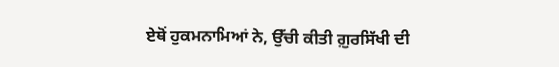ਏਥੋਂ ਹੁਕਮਨਾਮਿਆਂ ਨੇ, ਉੱਚੀ ਕੀਤੀ ਗ਼ੁਰਸਿੱਖੀ ਦੀ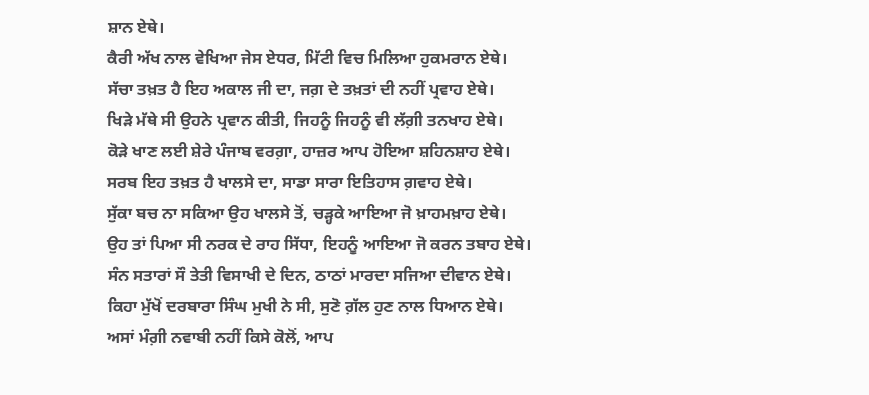ਸ਼ਾਨ ਏਥੇ।
ਕੈਰੀ ਅੱਖ ਨਾਲ ਵੇਖਿਆ ਜੇਸ ਏਧਰ, ਮਿੱਟੀ ਵਿਚ ਮਿਲਿਆ ਹੁਕਮਰਾਨ ਏਥੇ।
ਸੱਚਾ ਤਖ਼ਤ ਹੈ ਇਹ ਅਕਾਲ ਜੀ ਦਾ, ਜਗ਼ ਦੇ ਤਖ਼ਤਾਂ ਦੀ ਨਹੀਂ ਪ੍ਰਵਾਹ ਏਥੇ।
ਖਿੜੇ ਮੱਥੇ ਸੀ ਉਹਨੇ ਪ੍ਰਵਾਨ ਕੀਤੀ, ਜਿਹਨੂੰ ਜਿਹਨੂੰ ਵੀ ਲੱਗ਼ੀ ਤਨਖਾਹ ਏਥੇ।
ਕੋੜੇ ਖਾਣ ਲਈ ਸ਼ੇਰੇ ਪੰਜਾਬ ਵਰਗ਼ਾ, ਹਾਜ਼ਰ ਆਪ ਹੋਇਆ ਸ਼ਹਿਨਸ਼ਾਹ ਏਥੇ।
ਸਰਬ ਇਹ ਤਖ਼ਤ ਹੈ ਖਾਲਸੇ ਦਾ, ਸਾਡਾ ਸਾਰਾ ਇਤਿਹਾਸ ਗ਼ਵਾਹ ਏਥੇ।
ਸੁੱਕਾ ਬਚ ਨਾ ਸਕਿਆ ਉਹ ਖਾਲਸੇ ਤੋਂ, ਚੜ੍ਹਕੇ ਆਇਆ ਜੋ ਖ਼ਾਹਮਖ਼ਾਹ ਏਥੇ।
ਉਹ ਤਾਂ ਪਿਆ ਸੀ ਨਰਕ ਦੇ ਰਾਹ ਸਿੱਧਾ, ਇਹਨੂੰ ਆਇਆ ਜੋ ਕਰਨ ਤਬਾਹ ਏਥੇ।
ਸੰਨ ਸਤਾਰਾਂ ਸੌ ਤੇਤੀ ਵਿਸਾਖੀ ਦੇ ਦਿਨ, ਠਾਠਾਂ ਮਾਰਦਾ ਸਜਿਆ ਦੀਵਾਨ ਏਥੇ।
ਕਿਹਾ ਮੁੱਖੋਂ ਦਰਬਾਰਾ ਸਿੰਘ ਮੁਖੀ ਨੇ ਸੀ, ਸੁਣੋ ਗ਼ੱਲ ਹੁਣ ਨਾਲ ਧਿਆਨ ਏਥੇ।
ਅਸਾਂ ਮੰਗ਼ੀ ਨਵਾਬੀ ਨਹੀਂ ਕਿਸੇ ਕੋਲੋਂ, ਆਪ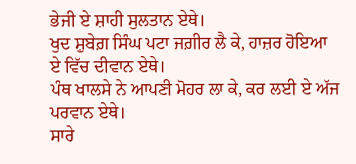ਭੇਜੀ ਏ ਸ਼ਾਹੀ ਸੁਲਤਾਨ ਏਥੇ।
ਖੁਦ ਸ਼ੁਬੇਗ਼ ਸਿੰਘ ਪਟਾ ਜਗ਼ੀਰ ਲੈ ਕੇ, ਹਾਜ਼ਰ ਹੋਇਆ ਏ ਵਿੱਚ ਦੀਵਾਨ ਏਥੇ।
ਪੰਥ ਖਾਲਸੇ ਨੇ ਆਪਣੀ ਮੋਹਰ ਲਾ ਕੇ, ਕਰ ਲਈ ਏ ਅੱਜ ਪਰਵਾਨ ਏਥੇ।
ਸਾਰੇ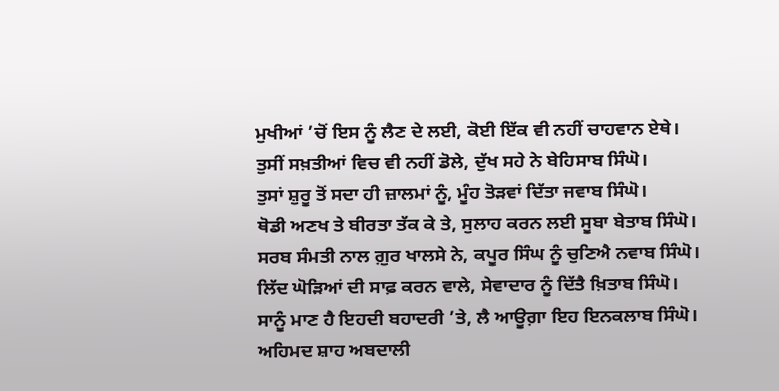ਮੁਖੀਆਂ ’ਚੋਂ ਇਸ ਨੂੰ ਲੈਣ ਦੇ ਲਈ, ਕੋਈ ਇੱਕ ਵੀ ਨਹੀਂ ਚਾਹਵਾਨ ਏਥੇ।
ਤੁਸੀਂ ਸਖ਼ਤੀਆਂ ਵਿਚ ਵੀ ਨਹੀਂ ਡੋਲੇ, ਦੁੱਖ ਸਹੇ ਨੇ ਬੇਹਿਸਾਬ ਸਿੰਘੋ।
ਤੁਸਾਂ ਸ਼ੁਰੂ ਤੋਂ ਸਦਾ ਹੀ ਜ਼ਾਲਮਾਂ ਨੂੰ, ਮੂੰਹ ਤੋੜਵਾਂ ਦਿੱਤਾ ਜਵਾਬ ਸਿੰਘੋ।
ਥੋਡੀ ਅਣਖ ਤੇ ਬੀਰਤਾ ਤੱਕ ਕੇ ਤੇ, ਸੁਲਾਹ ਕਰਨ ਲਈ ਸੂਬਾ ਬੇਤਾਬ ਸਿੰਘੋ।
ਸਰਬ ਸੰਮਤੀ ਨਾਲ ਗ਼ੁਰ ਖਾਲਸੇ ਨੇ, ਕਪੂਰ ਸਿੰਘ ਨੂੰ ਚੁਣਿਐ ਨਵਾਬ ਸਿੰਘੋ।
ਲਿੱਦ ਘੋੜਿਆਂ ਦੀ ਸਾਫ਼ ਕਰਨ ਵਾਲੇ, ਸੇਵਾਦਾਰ ਨੂੰ ਦਿੱਤੈ ਖ਼ਿਤਾਬ ਸਿੰਘੋ।
ਸਾਨੂੰ ਮਾਣ ਹੈ ਇਹਦੀ ਬਹਾਦਰੀ ’ਤੇ, ਲੈ ਆਊਗ਼ਾ ਇਹ ਇਨਕਲਾਬ ਸਿੰਘੋ।
ਅਹਿਮਦ ਸ਼ਾਹ ਅਬਦਾਲੀ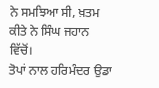ਨੇ ਸਮਝਿਆ ਸੀ, ਖ਼ਤਮ ਕੀਤੇ ਨੇ ਸਿੰਘ ਜਹਾਨ ਵਿੱਚੋਂ।
ਤੋਪਾਂ ਨਾਲ ਹਰਿਮੰਦਰ ਉਡਾ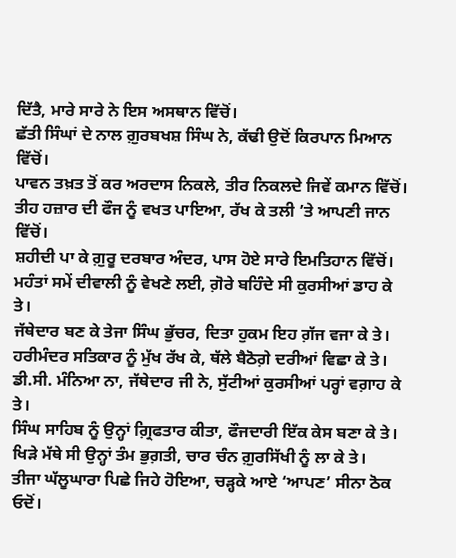ਦਿੱਤੈ, ਮਾਰੇ ਸਾਰੇ ਨੇ ਇਸ ਅਸਥਾਨ ਵਿੱਚੋਂ।
ਛੱਤੀ ਸਿੰਘਾਂ ਦੇ ਨਾਲ ਗ਼ੁਰਬਖਸ਼ ਸਿੰਘ ਨੇ, ਕੱਢੀ ਉਦੋਂ ਕਿਰਪਾਨ ਮਿਆਨ ਵਿੱਚੋਂ।
ਪਾਵਨ ਤਖ਼ਤ ਤੋਂ ਕਰ ਅਰਦਾਸ ਨਿਕਲੇ, ਤੀਰ ਨਿਕਲਦੇ ਜਿਵੇਂ ਕਮਾਨ ਵਿੱਚੋਂ।
ਤੀਹ ਹਜ਼ਾਰ ਦੀ ਫੌਜ ਨੂੰ ਵਖਤ ਪਾਇਆ, ਰੱਖ ਕੇ ਤਲੀ ’ਤੇ ਆਪਣੀ ਜਾਨ ਵਿੱਚੋਂ।
ਸ਼ਹੀਦੀ ਪਾ ਕੇ ਗ਼ੁਰੂ ਦਰਬਾਰ ਅੰਦਰ, ਪਾਸ ਹੋਏ ਸਾਰੇ ਇਮਤਿਹਾਨ ਵਿੱਚੋਂ।
ਮਹੰਤਾਂ ਸਮੇਂ ਦੀਵਾਲੀ ਨੂੰ ਵੇਖਣੇ ਲਈ, ਗ਼ੋਰੇ ਬਹਿੰਦੇ ਸੀ ਕੁਰਸੀਆਂ ਡਾਹ ਕੇ ਤੇ।
ਜੱਥੇਦਾਰ ਬਣ ਕੇ ਤੇਜਾ ਸਿੰਘ ਭੁੱਚਰ, ਦਿਤਾ ਹੁਕਮ ਇਹ ਗ਼ੱਜ ਵਜਾ ਕੇ ਤੇ।
ਹਰੀਮੰਦਰ ਸਤਿਕਾਰ ਨੂੰ ਮੁੱਖ ਰੱਖ ਕੇ, ਥੱਲੇ ਬੈਠੋਗ਼ੇ ਦਰੀਆਂ ਵਿਛਾ ਕੇ ਤੇ।
ਡੀ.ਸੀ. ਮੰਨਿਆ ਨਾ, ਜੱਥੇਦਾਰ ਜੀ ਨੇ, ਸੁੱਟੀਆਂ ਕੁਰਸੀਆਂ ਪਰ੍ਹਾਂ ਵਗ਼ਾਹ ਕੇ ਤੇ।
ਸਿੰਘ ਸਾਹਿਬ ਨੂੰ ਉਨ੍ਹਾਂ ਗ਼੍ਰਿਫਤਾਰ ਕੀਤਾ, ਫੌਜਦਾਰੀ ਇੱਕ ਕੇਸ ਬਣਾ ਕੇ ਤੇ।
ਖਿੜੇ ਮੱਥੇ ਸੀ ਉਨ੍ਹਾਂ ਤੰਮ ਭੁਗ਼ਤੀ, ਚਾਰ ਚੰਨ ਗ਼ੁਰਸਿੱਖੀ ਨੂੰ ਲਾ ਕੇ ਤੇ।
ਤੀਜਾ ਘੱਲੂਘਾਰਾ ਪਿਛੇ ਜਿਹੇ ਹੋਇਆ, ਚੜ੍ਹਕੇ ਆਏ ‘ਆਪਣ’ ਸੀਨਾ ਠੋਕ ਓਦੋਂ।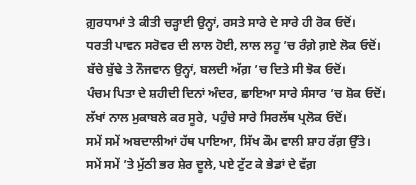ਗ਼ੁਰਧਾਮਾਂ ਤੇ ਕੀਤੀ ਚੜ੍ਹਾਈ ਉਨ੍ਹਾਂ, ਰਸਤੇ ਸਾਰੇ ਦੇ ਸਾਰੇ ਹੀ ਰੋਕ ਓਦੋਂ।
ਧਰਤੀ ਪਾਵਨ ਸਰੋਵਰ ਦੀ ਲਾਲ ਹੋਈ, ਲਾਲ ਲਹੂ ’ਚ ਰੰਗ਼ੇ ਗ਼ਏ ਲੋਕ ਓਦੋਂ।
ਬੱਚੇ ਬੁੱਢੇ ਤੇ ਨੌਜਵਾਨ ਉਨ੍ਹਾਂ, ਬਲਦੀ ਅੱਗ਼ ’ਚ ਦਿਤੇ ਸੀ ਝੋਕ ਓਦੋਂ।
ਪੰਚਮ ਪਿਤਾ ਦੇ ਸ਼ਹੀਦੀ ਦਿਨਾਂ ਅੰਦਰ, ਛਾਇਆ ਸਾਰੇ ਸੰਸਾਰ ’ਚ ਸ਼ੋਕ ਓਦੋਂ।
ਲੱਖਾਂ ਨਾਲ ਮੁਕਾਬਲੇ ਕਰ ਸੂਰੇ, ਪਹੁੰਚੇ ਸਾਰੇ ਸਿਰਲੱਥ ਪ੍ਰਲੋਕ ਓਦੋਂ।
ਸਮੇਂ ਸਮੇਂ ਅਬਦਾਲੀਆਂ ਹੱਥ ਪਾਇਆ, ਸਿੱਖ ਕੌਮ ਵਾਲੀ ਸ਼ਾਹ ਰੱਗ਼ ਉੱਤੇ।
ਸਮੇਂ ਸਮੇਂ ’ਤੇ ਮੁੱਠੀ ਭਰ ਸ਼ੇਰ ਦੂਲੇ, ਪਏ ਟੁੱਟ ਕੇ ਭੇਡਾਂ ਦੇ ਵੱਗ਼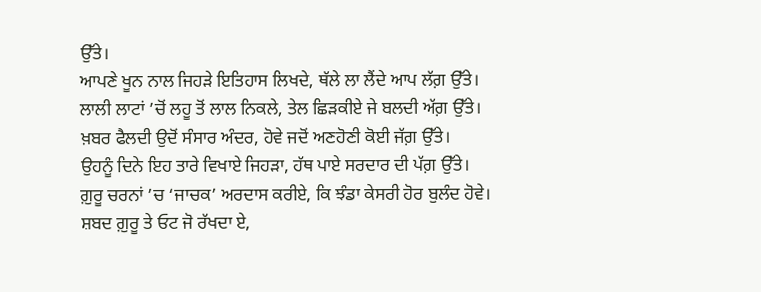ਉੱਤੇ।
ਆਪਣੇ ਖੂਨ ਨਾਲ ਜਿਹੜੇ ਇਤਿਹਾਸ ਲਿਖਦੇ, ਥੱਲੇ ਲਾ ਲੈਂਦੇ ਆਪ ਲੱਗ਼ ਉੱਤੇ।
ਲਾਲੀ ਲਾਟਾਂ ’ਚੋਂ ਲਹੂ ਤੋਂ ਲਾਲ ਨਿਕਲੇ, ਤੇਲ ਛਿੜਕੀਏ ਜੇ ਬਲਦੀ ਅੱਗ਼ ਉੱਤੇ।
ਖ਼ਬਰ ਫੈਲਦੀ ਉਦੋਂ ਸੰਸਾਰ ਅੰਦਰ, ਹੋਵੇ ਜਦੋਂ ਅਣਹੋਣੀ ਕੋਈ ਜੱਗ਼ ਉੱਤੇ।
ਉਹਨੂੰ ਦਿਨੇ ਇਹ ਤਾਰੇ ਵਿਖਾਏ ਜਿਹੜਾ, ਹੱਥ ਪਾਏ ਸਰਦਾਰ ਦੀ ਪੱਗ਼ ਉੱਤੇ।
ਗ਼ੁਰੂ ਚਰਨਾਂ ’ਚ ‘ਜਾਚਕ’ ਅਰਦਾਸ ਕਰੀਏ, ਕਿ ਝੰਡਾ ਕੇਸਰੀ ਹੋਰ ਬੁਲੰਦ ਹੋਵੇ।
ਸ਼ਬਦ ਗ਼ੁਰੂ ਤੇ ਓਟ ਜੋ ਰੱਖਦਾ ਏ,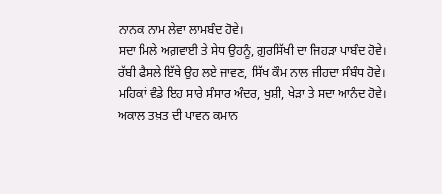ਨਾਨਕ ਨਾਮ ਲੇਵਾ ਲਾਮਬੰਦ ਹੋਵੇ।
ਸਦਾ ਮਿਲੇ ਅਗ਼ਵਾਈ ਤੇ ਸੇਧ ਉਹਨੂੰ, ਗ਼ੁਰਸਿੱਖੀ ਦਾ ਜਿਹੜਾ ਪਾਬੰਦ ਹੋਵੇ।
ਰੱਬੀ ਫੈਸਲੇ ਇੱਥੇ ਉਹ ਲਏ ਜਾਵਣ, ਸਿੱਖ ਕੌਮ ਨਾਲ ਜੀਹਦਾ ਸੰਬੰਧ ਹੋਵੇ।
ਮਹਿਕਾਂ ਵੰਡੇ ਇਹ ਸਾਰੇ ਸੰਸਾਰ ਅੰਦਰ, ਖੁਸ਼ੀ, ਖੇੜਾ ਤੇ ਸਦਾ ਆਨੰਦ ਹੋਵੇ।
ਅਕਾਲ ਤਖ਼ਤ ਦੀ ਪਾਵਨ ਕਮਾਨ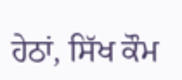ਹੇਠਾਂ, ਸਿੱਖ ਕੌਮ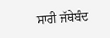ਸਾਰੀ ਜੱਥੇਬੰਦ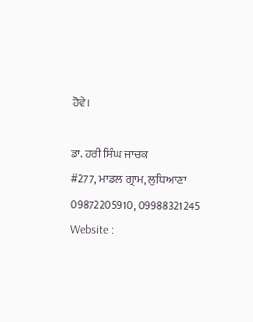ਹੋਵੇ।

ਡਾ. ਹਰੀ ਸਿੰਘ ਜਾਚਕ
#277, ਮਾਡਲ ਗ੍ਰਾਮ, ਲੁਧਿਆਣਾ
09872205910, 09988321245
Website :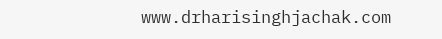www.drharisinghjachak.com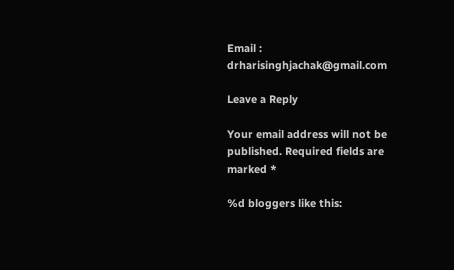Email : drharisinghjachak@gmail.com

Leave a Reply

Your email address will not be published. Required fields are marked *

%d bloggers like this: